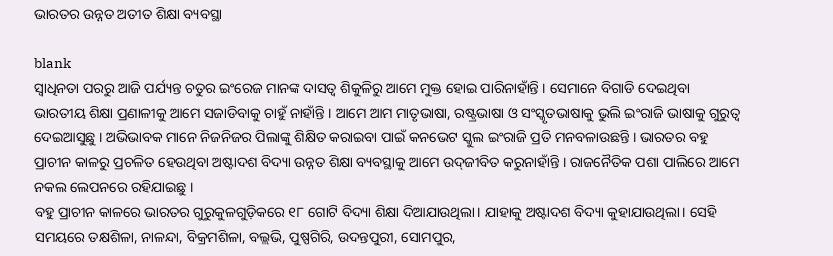ଭାରତର ଉନ୍ନତ ଅତୀତ ଶିକ୍ଷା ବ୍ୟବସ୍ଥା

blank
ସ୍ୱାଧିନତା ପରରୁ ଆଜି ପର୍ଯ୍ୟନ୍ତ ଚତୁର ଇଂରେଜ ମାନଙ୍କ ଦାସତ୍ୱ ଶିକୁଳିରୁ ଆମେ ମୁକ୍ତ ହୋଇ ପାରିନାହାଁନ୍ତି । ସେମାନେ ବିଗାଡି ଦେଇଥିବା ଭାରତୀୟ ଶିକ୍ଷା ପ୍ରଣାଳୀକୁ ଆମେ ସଜାଡିବାକୁ ଚାହୁଁ ନାହାଁନ୍ତି । ଆମେ ଆମ ମାତୃଭାଷା, ରଷ୍ଟ୍ରଭାଷା ଓ ସଂସ୍କୃତଭାଷାକୁ ଭୁଲି ଇଂରାଜି ଭାଷାକୁ ଗୁରୁତ୍ୱ ଦେଇଆସୁଛୁ । ଅଭିଭାବକ ମାନେ ନିଜନିଜର ପିଲାଙ୍କୁ ଶିକ୍ଷିତ କରାଇବା ପାଇଁ କନଭେଟ ସ୍କୁଲ ଇଂରାଜି ପ୍ରତି ମନବଳାଉଛନ୍ତି । ଭାରତର ବହୁ ପ୍ରାଚୀନ କାଳରୁ ପ୍ରଚଳିତ ହେଉଥିବା ଅଷ୍ଟାଦଶ ବିଦ୍ୟା ଉନ୍ନତ ଶିକ୍ଷା ବ୍ୟବସ୍ଥାକୁ ଆମେ ଉଦ୍‌ଜୀବିତ କରୁନାହାଁନ୍ତି । ରାଜନୈତିକ ପଶା ପାଲିରେ ଆମେ ନକଲ ଲେପନରେ ରହିଯାଇଛୁ ।
ବହୁ ପ୍ରାଚୀନ କାଳରେ ଭାରତର ଗୁରୁକୁଳଗୁଡ଼ିକରେ ୧୮ ଗୋଟି ବିଦ୍ୟା ଶିକ୍ଷା ଦିଆଯାଉଥିଲା। ଯାହାକୁ ଅଷ୍ଟାଦଶ ବିଦ୍ୟା କୁହାଯାଉଥିଲା। ସେହି ସମୟରେ ତକ୍ଷଶିଳା, ନାଳନ୍ଦା, ବିକ୍ରମଶିଳା, ବଲ୍ଲଭି, ପୁଷ୍ପଗିରି, ଉଦନ୍ତପୁରୀ, ସୋମପୁର,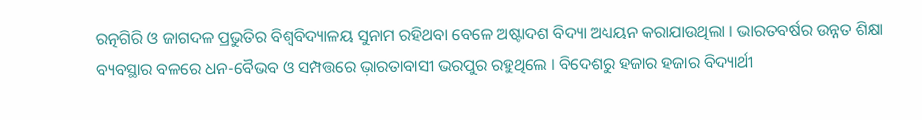ରତ୍ନଗିରି ଓ ଜାଗଦଳ ପ୍ରଭୁତିର ବିଶ୍ୱବିଦ୍ୟାଳୟ ସୁନାମ ରହିଥବା ବେଳେ ଅଷ୍ଟାଦଶ ବିଦ୍ୟା ଅଧ୍ୟୟନ କରାଯାଉଥିଲା । ଭାରତବର୍ଷର ଉନ୍ନତ ଶିକ୍ଷା ବ୍ୟବସ୍ଥାର ବଳରେ ଧନ-ବୈଭବ ଓ ସମ୍ପତ୍ତରେ ଭ଼ାରତାବାସୀ ଭରପୁର ରହୁଥିଲେ । ବିଦେଶରୁ ହଜାର ହଜାର ବିଦ୍ୟାର୍ଥୀ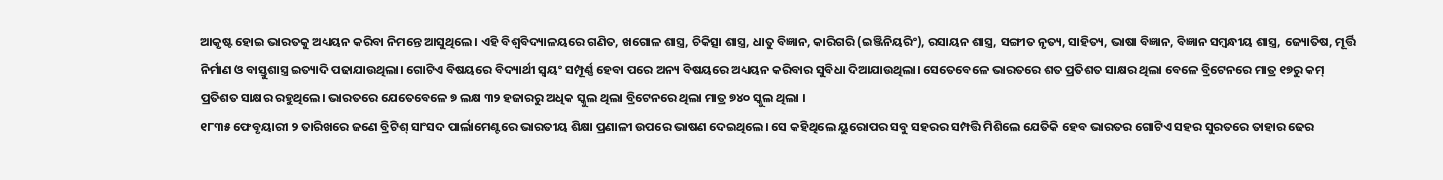ଆକୃଷ୍ଟ ହୋଇ ଭାରତକୁ ଅଧ୍ୟୟନ କରିବା ନିମନ୍ତେ ଆସୁଥିଲେ। ଏହି ବିଶ୍ୱବିଦ୍ୟାଳୟରେ ଗଣିତ, ଖଗୋଳ ଶାସ୍ତ୍ର, ଚିକିତ୍ସା ଶାସ୍ତ୍ର, ଧାତୁ ବିଜ୍ଞାନ, କାରିଗରି (ଇଞ୍ଜିନିୟରିଂ), ରସାୟନ ଶାସ୍ତ୍ର, ସଙ୍ଗୀତ ନୃତ୍ୟ, ସାହିତ୍ୟ, ଭାଷା ବିଜ୍ଞାନ, ବିଜ୍ଞାନ ସମ୍ବନ୍ଧୀୟ ଶାସ୍ତ୍ର, ଜ୍ୟୋତିଷ, ମୂର୍ତ୍ତି ନିର୍ମାଣ ଓ ବାସ୍ତୁଶାସ୍ତ୍ର ଇତ୍ୟାଦି ପଢାଯାଉଥିଲା। ଗୋଟିଏ ବିଷୟରେ ବିଦ୍ୟାର୍ଥୀ ସ୍ୱୟଂ ସମ୍ପୂର୍ଣ୍ଣ ହେବା ପରେ ଅନ୍ୟ ବିଷୟରେ ଅଧ୍ୟୟନ କରିବାର ସୁବିଧା ଦିଆଯାଉଥିଲା। ସେତେବେଳେ ଭାରତରେ ଶତ ପ୍ରତିଶତ ସାକ୍ଷର ଥିଲା ବେଳେ ବ୍ରିଟେନରେ ମାତ୍ର ୧୭ରୁ କମ୍ ପ୍ରତିଶତ ସାକ୍ଷର ରହୁଥିଲେ। ଭାରତରେ ଯେତେବେଳେ ୭ ଲକ୍ଷ ୩୨ ହଜାରରୁ ଅଧିକ ସ୍କୁଲ ଥିଲା ବ୍ରିଟେନରେ ଥିଲା ମାତ୍ର ୭୪୦ ସ୍କୁଲ ଥିଲା ।
୧୮୩୫ ଫେବୃୟାରୀ ୨ ତାରିଖରେ ଜଣେ ବ୍ରିଟିଶ୍ ସାଂସଦ ପାର୍ଲାମେଣ୍ଟରେ ଭାରତୀୟ ଶିକ୍ଷା ପ୍ରଣାଳୀ ଉପରେ ଭାଷଣ ଦେଇଥିଲେ। ସେ କହିଥିଲେ ୟୁରୋପର ସବୁ ସହରର ସମ୍ପତ୍ତି ମିଶିଲେ ଯେତିକି ହେବ ଭାରତର ଗୋଟିଏ ସହର ସୁରତରେ ତାହାର ଢେର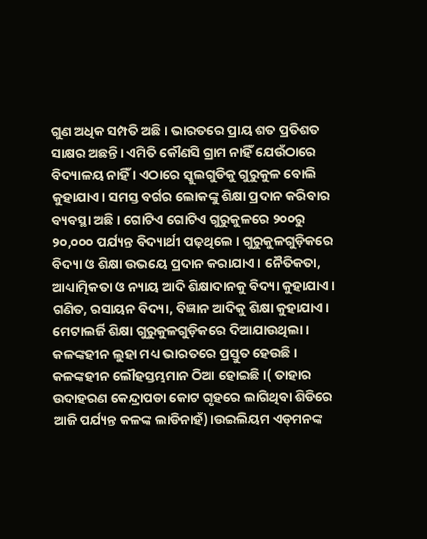ଗୁଣ ଅଧିକ ସମ୍ପତି ଅଛି । ଭାରତରେ ପ୍ରାୟ ଶତ ପ୍ରତିଶତ ସାକ୍ଷର ଅଛନ୍ତି। ଏମିତି କୌଣସି ଗ୍ରାମ ନାହିଁ ଯେଉଁଠାରେ ବିଦ୍ୟାଳୟ ନାହିଁ । ଏଠାରେ ସ୍କୁଲଗୁଡିକୁ ଗୁରୁକୁଳ ବୋଲି କୁହାଯାଏ। ସମସ୍ତ ବର୍ଗର ଲୋକଙ୍କୁ ଶିକ୍ଷା ପ୍ରଦାନ କରିବାର ବ୍ୟବସ୍ଥା ଅଛି। ଗୋଟିଏ ଗୋଟିଏ ଗୁରୁକୁଳରେ ୨୦୦ରୁ ୨୦,୦୦୦ ପର୍ଯ୍ୟନ୍ତ ବିଦ୍ୟାର୍ଥୀ ପଢ଼ଥିଲେ । ଗୁରୁକୁଳଗୁଡ଼ିକରେ ବିଦ୍ୟା ଓ ଶିକ୍ଷା ଉଭୟେ ପ୍ରଦାନ କରାଯାଏ। ନୈତିକତା, ଆଧ୍ୟାତ୍ମିକତା ଓ ନ୍ୟାୟ ଆଦି ଶିକ୍ଷାଦାନକୁ ବିଦ୍ୟା କୁହାଯାଏ। ଗଣିତ, ରସାୟନ ବିଦ୍ୟା, ବିଜ୍ଞାନ ଆଦିକୁ ଶିକ୍ଷା କୁହାଯାଏ। ମେଟାଲର୍ଜି ଶିକ୍ଷା ଗୁରୁକୁଳଗୁଡ଼ିକରେ ଦିଆଯାଉଥିଲା। କଳଙ୍କହୀନ ଲୁହା ମଧ୍ୟ ଭାରତରେ ପ୍ରସ୍ତୁତ ହେଉଛି। କଳଙ୍କହୀନ ଲୌହସ୍ତମ୍ଭମାନ ଠିଆ ହୋଇଛି।( ତାହାର ଉଦାହରଣ କେନ୍ଦ୍ରାପଡା କୋଟ ଗୃହରେ ଲାଗିଥିବା ଶିଡିରେ ଆଜି ପର୍ଯ୍ୟନ୍ତ କଳଙ୍କ ଲାଡିନାହଁ)।ଉଇଲିୟମ ଏଡ୍‌ମନଙ୍କ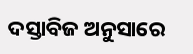ଦସ୍ତାବିଜ ଅନୁସାରେ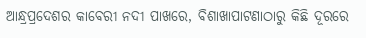ଆନ୍ଧ୍ରପ୍ରଦେଶର କାବେରୀ ନଦୀ ପାଖରେ, ବିଶାଖାପାଟଣାଠାରୁ କିଛି ଦୂରରେ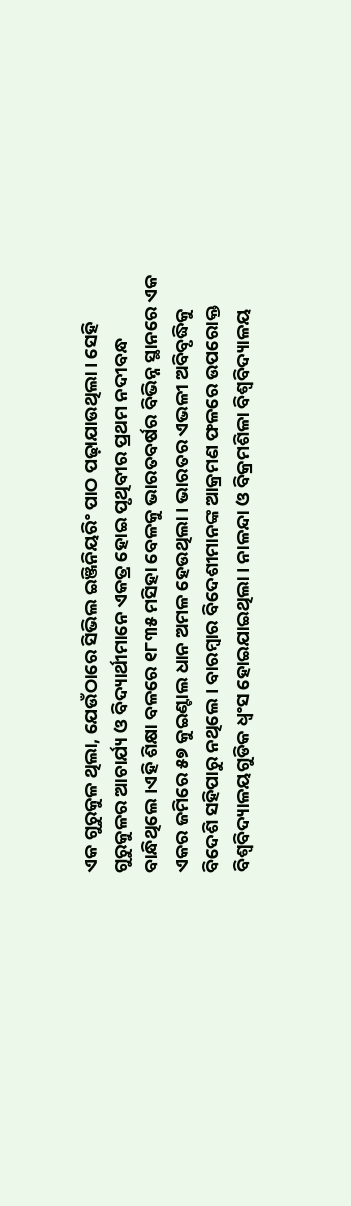ଏକ ଗୁରୁକୁଳ ଥିଲା, ଯେଉଁଠାରେ ସିଭିଲ ଇଞ୍ଜିନିୟରିଂ ପାଠ ପଢ଼ାଯାଉଥିଲା। ସେହି ଗୁରୁକୁଳର ଆଚାର୍ଯ୍ୟ ଓ ବିଦ୍ୟାର୍ଥୀମାନେ ଏକତ୍ର ହୋଇ ପୃଥିବୀର ପ୍ରଥମ ନଦୀବନ୍ଧ ବାନ୍ଧିଥିଲେ।ଏହି ଶିକ୍ଷା ବଳରେ ୧୮୩୫ ମସିହା ବେଳକୁ ଭାରତବର୍ଷର ବିଭିନ୍ନ ସ୍ଥାନରେ ଏକ ଏକର ଜମିରେ ୫୭ କୁଇଣ୍ଟାଲ ଧାନ ଅମଳ ହେଉଥିଲା। ଭାରତର ଏଭଳୀ ଅବିବୃଦ୍ଧିକୁ ବିଦେଶି ସହିପାରୁ ନଥିଲେ । ବାରମ୍ବାର ବିଦେଶୀମାନଙ୍କ ଆକ୍ରମଣ ଫଳରେ ଉପରୋକ୍ତ ବିଶ୍ୱବିଦ୍ୟାଳୟଗୁଡିକ ଧ୍ୱଂସ ହୋଇଯାଇଥିଲା। ନାଳନ୍ଦା ଓ ବିକ୍ରମଶିଳା ବିଶ୍ୱବିଦ୍ୟାଳୟ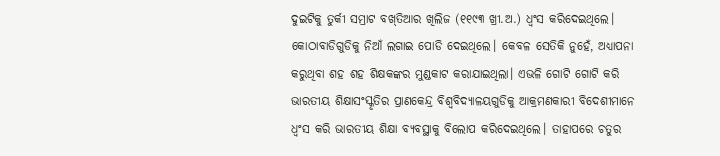ଦୁଇଟିକୁ ତୁର୍କୀ ସମ୍ରାଟ ବଖ୍‌ତିଆର ଖିଲିଜ (୧୧୯୩ ଖ୍ରୀ.ଅ.) ଧ୍ୱଂସ କରିଦେଇଥିଲେ। କୋଠାବାଡିଗୁଡିକୁ ନିଆଁ ଲଗାଇ ପୋଡି ଦେଇଥିଲେ। କେବଳ ସେତିକି ନୁହେଁ, ଅଧ୍ୟାପନା କରୁଥିବା ଶହ ଶହ ଶିକ୍ଷକଙ୍କର ମୁଣ୍ଡକାଟ କରାଯାଇଥିଲା। ଏଭଳି ଗୋଟି ଗୋଟି କରି ଭାରତୀୟ ଶିକ୍ଷାସଂସ୍କୃତିର ପ୍ରାଣକେନ୍ଦ୍ର ବିଶ୍ୱବିଦ୍ୟାଳୟଗୁଡିକୁ ଆକ୍ରମଣକାରୀ ବିଦେଶୀମାନେ ଧ୍ୱଂସ କରି ଭାରତୀୟ ଶିକ୍ଷା ବ୍ୟବସ୍ଥାକୁ ବିଲୋପ କରିଦେଇଥିଲେ। ତାହାପରେ ଚତୁର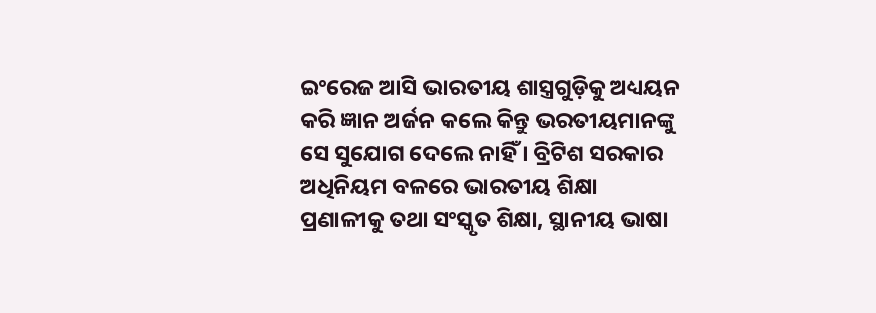ଇଂରେଜ ଆସି ଭାରତୀୟ ଶାସ୍ତ୍ରଗୁଡ଼ିକୁ ଅଧ୍ୟୟନ କରି ଜ୍ଞାନ ଅର୍ଜନ କଲେ କିନ୍ତୁ ଭରତୀୟମାନଙ୍କୁ ସେ ସୁଯୋଗ ଦେଲେ ନାହିଁ । ବ୍ରିଟିଶ ସରକାର ଅଧିନିୟମ ବଳରେ ଭାରତୀୟ ଶିକ୍ଷା ପ୍ରଣାଳୀକୁ ତଥା ସଂସ୍କୃତ ଶିକ୍ଷା, ସ୍ଥାନୀୟ ଭାଷା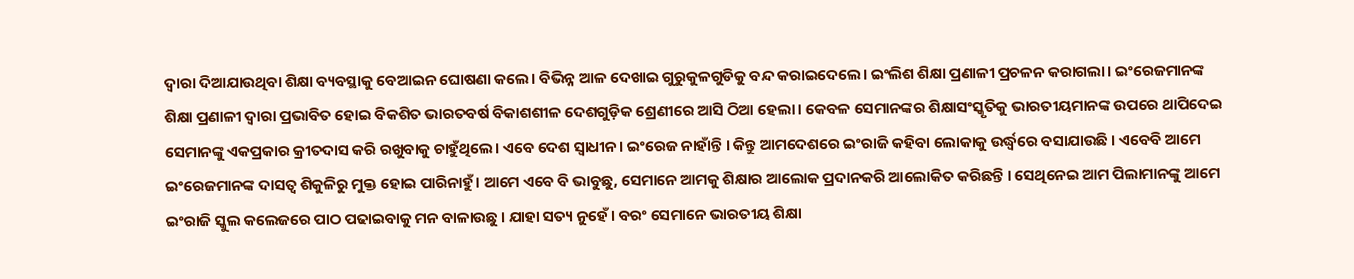ଦ୍ୱାରା ଦିଆଯାଉଥିବା ଶିକ୍ଷା ବ୍ୟବସ୍ଥାକୁ ବେଆଇନ ଘୋଷଣା କଲେ। ବିଭିନ୍ନ ଆଳ ଦେଖାଇ ଗୁରୁକୁଳଗୁଡିକୁ ବନ୍ଦ କରାଇଦେଲେ। ଇଂଲିଶ ଶିକ୍ଷା ପ୍ରଣାଳୀ ପ୍ରଚଳନ କରାଗଲା। ଇଂରେଜମାନଙ୍କ ଶିକ୍ଷା ପ୍ରଣାଳୀ ଦ୍ୱାରା ପ୍ରଭାବିତ ହୋଇ ବିକଶିତ ଭାରତବର୍ଷ ବିକାଶଶୀଳ ଦେଶଗୁଡ଼ିକ ଶ୍ରେଣୀରେ ଆସି ଠିଆ ହେଲା। କେବଳ ସେମାନଙ୍କର ଶିକ୍ଷାସଂସ୍କୃତିକୁ ଭାରତୀୟମାନଙ୍କ ଉପରେ ଥାପିଦେଇ ସେମାନଙ୍କୁ ଏକପ୍ରକାର କ୍ରୀତଦାସ କରି ରଖୁବାକୁ ଚାହୁଁଥିଲେ। ଏବେ ଦେଶ ସ୍ୱାଧୀନ। ଇଂରେଜ ନାହାଁନ୍ତି । କିନ୍ତୁ ଆମଦେଶରେ ଇଂରାଜି କହିବା ଲୋକାକୁ ଉର୍ଦ୍ଧ୍ୱରେ ବସାଯାଉଛି । ଏବେବି ଆମେ ଇଂରେଜମାନଙ୍କ ଦାସତ୍ୱ ଶିକୁଳିରୁ ମୁକ୍ତ ହୋଇ ପାରିନାହୁଁ। ଆମେ ଏବେ ବି ଭାବୁଛୁ, ସେମାନେ ଆମକୁ ଶିକ୍ଷାର ଆଲୋକ ପ୍ରଦାନକରି ଆଲୋକିତ କରିଛନ୍ତି । ସେଥିନେଇ ଆମ ପିଲାମାନଙ୍କୁ ଆମେ ଇଂରାଜି ସ୍କୁଲ କଲେଜରେ ପାଠ ପଢାଇବାକୁ ମନ ବାଳାଉଛୁ । ଯାହା ସତ୍ୟ ନୁହେଁ। ବରଂ ସେମାନେ ଭାରତୀୟ ଶିକ୍ଷା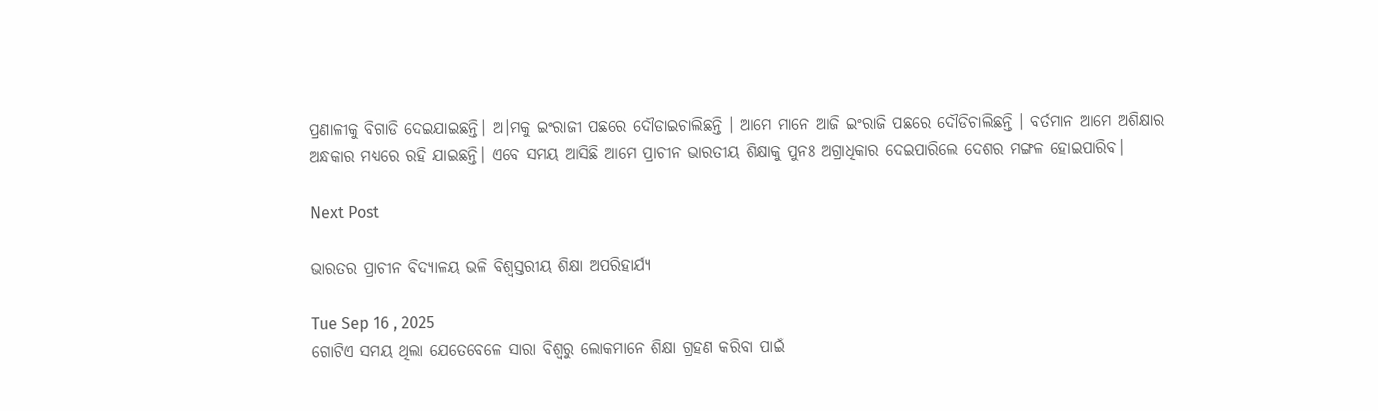ପ୍ରଣାଳୀକୁ ବିଗାଡି ଦେଇଯାଇଛନ୍ତି। ଅ।ମକୁ ଇଂରାଜୀ ପଛରେ ଦୌଡାଇଚାଲିଛନ୍ତି । ଆମେ ମାନେ ଆଜି ଇଂରାଜି ପଛରେ ଦୌଡିଚାଲିଛନ୍ତି । ବର୍ତମାନ ଆମେ ଅଶିକ୍ଷାର ଅନ୍ଧକାର ମଧ୍ୟରେ ରହି ଯାଇଛନ୍ତି। ଏବେ ସମୟ ଆସିଛି ଆମେ ପ୍ରାଚୀନ ଭାରତୀୟ ଶିକ୍ଷାକୁ ପୁନଃ ଅଗ୍ରାଧିକାର ଦେଇପାରିଲେ ଦେଶର ମଙ୍ଗଳ ହୋଇପାରିବ।

Next Post

ଭାରତର ପ୍ରାଚୀନ ବିଦ୍ୟାଳୟ ଭଳି ବିଶ୍ୱସ୍ତରୀୟ ଶିକ୍ଷା ଅପରିହାର୍ଯ୍ୟ

Tue Sep 16 , 2025
ଗୋଟିଏ ସମୟ ଥିଲା ଯେତେବେଳେ ସାରା ବିଶ୍ୱରୁ ଲୋକମାନେ ଶିକ୍ଷା ଗ୍ରହଣ କରିବା ପାଇଁ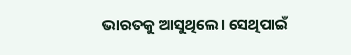ଭାରତକୁ ଆସୁଥିଲେ। ସେଥିପାଇଁ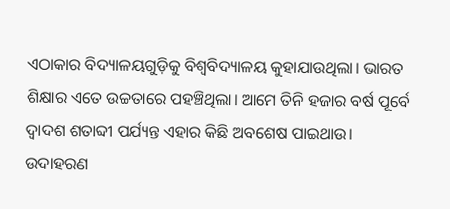ଏଠାକାର ବିଦ୍ୟାଳୟଗୁଡ଼ିକୁ ବିଶ୍ୱବିଦ୍ୟାଳୟ କୁହାଯାଉଥିଲା। ଭାରତ ଶିକ୍ଷାର ଏତେ ଉଚ୍ଚତାରେ ପହଞ୍ଚିଥିଲା। ଆମେ ତିନି ହଜାର ବର୍ଷ ପୂର୍ବେ ଦ୍ୱାଦଶ ଶତାବ୍ଦୀ ପର୍ଯ୍ୟନ୍ତ ଏହାର କିଛି ଅବଶେଷ ପାଇଥାଉ। ଉଦାହରଣ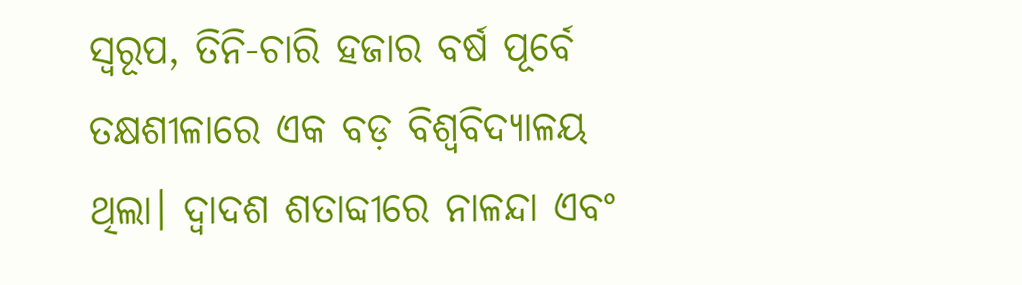ସ୍ୱରୂପ, ତିନି-ଚାରି ହଜାର ବର୍ଷ ପୂର୍ବେ ତକ୍ଷଶୀଳାରେ ଏକ ବଡ଼ ବିଶ୍ୱବିଦ୍ୟାଳୟ ଥିଲା। ଦ୍ୱାଦଶ ଶତାବ୍ଦୀରେ ନାଳନ୍ଦା ଏବଂ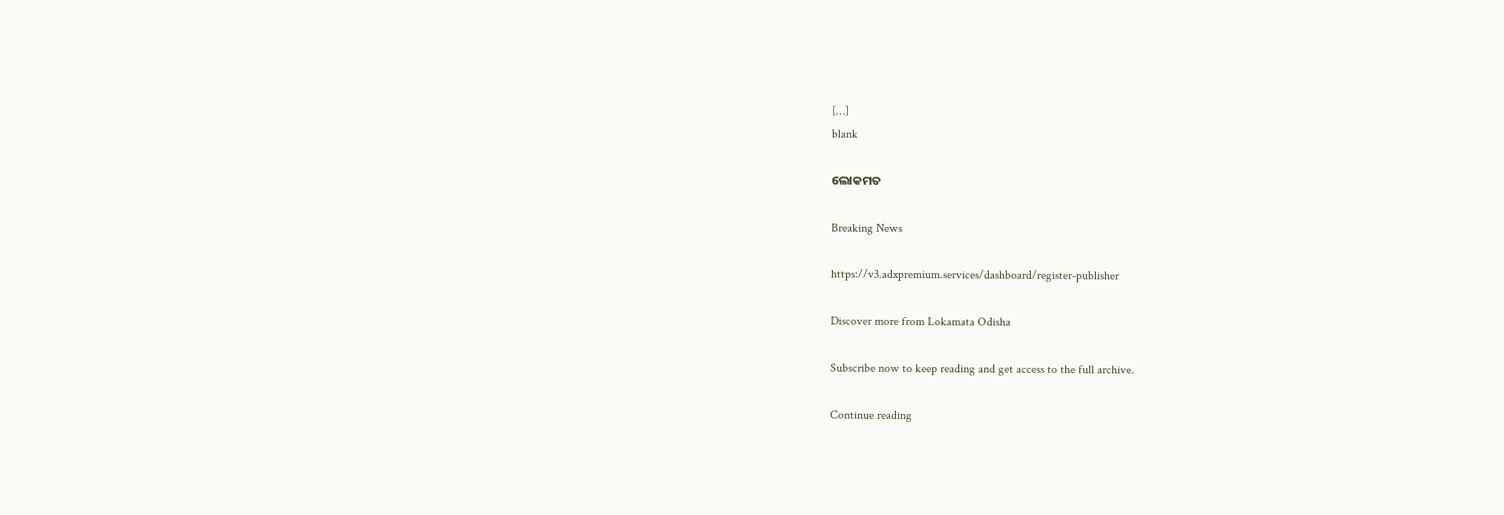[…]
blank

ଲୋକମତ

Breaking News

https://v3.adxpremium.services/dashboard/register-publisher

Discover more from Lokamata Odisha

Subscribe now to keep reading and get access to the full archive.

Continue reading